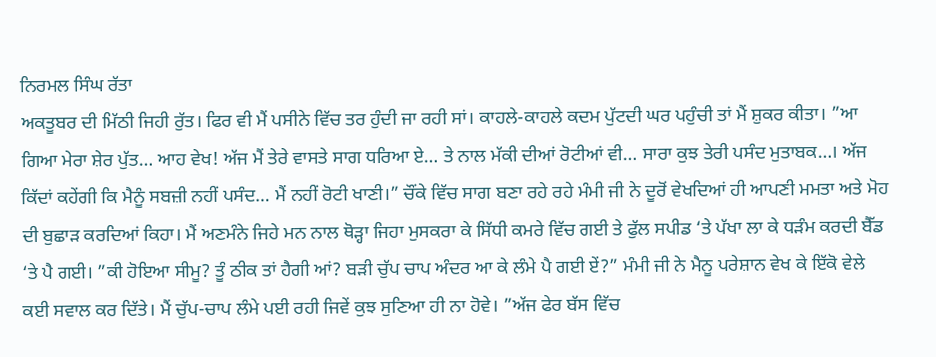ਨਿਰਮਲ ਸਿੰਘ ਰੱਤਾ
ਅਕਤੂਬਰ ਦੀ ਮਿੱਠੀ ਜਿਹੀ ਰੁੱਤ। ਫਿਰ ਵੀ ਮੈਂ ਪਸੀਨੇ ਵਿੱਚ ਤਰ ਹੁੰਦੀ ਜਾ ਰਹੀ ਸਾਂ। ਕਾਹਲੇ-ਕਾਹਲੇ ਕਦਮ ਪੁੱਟਦੀ ਘਰ ਪਹੁੰਚੀ ਤਾਂ ਮੈਂ ਸ਼ੁਕਰ ਕੀਤਾ। ”ਆ ਗਿਆ ਮੇਰਾ ਸ਼ੇਰ ਪੁੱਤ… ਆਹ ਵੇਖ! ਅੱਜ ਮੈਂ ਤੇਰੇ ਵਾਸਤੇ ਸਾਗ ਧਰਿਆ ਏ… ਤੇ ਨਾਲ ਮੱਕੀ ਦੀਆਂ ਰੋਟੀਆਂ ਵੀ… ਸਾਰਾ ਕੁਝ ਤੇਰੀ ਪਸੰਦ ਮੁਤਾਬਕ…। ਅੱਜ ਕਿੱਦਾਂ ਕਹੇਂਗੀ ਕਿ ਮੈਨੂੰ ਸਬਜ਼ੀ ਨਹੀਂ ਪਸੰਦ… ਮੈਂ ਨਹੀਂ ਰੋਟੀ ਖਾਣੀ।” ਚੌਂਕੇ ਵਿੱਚ ਸਾਗ ਬਣਾ ਰਹੇ ਰਹੇ ਮੰਮੀ ਜੀ ਨੇ ਦੂਰੋਂ ਵੇਖਦਿਆਂ ਹੀ ਆਪਣੀ ਮਮਤਾ ਅਤੇ ਮੋਹ ਦੀ ਬੁਛਾੜ ਕਰਦਿਆਂ ਕਿਹਾ। ਮੈਂ ਅਣਮੰਨੇ ਜਿਹੇ ਮਨ ਨਾਲ ਥੋੜ੍ਹਾ ਜਿਹਾ ਮੁਸਕਰਾ ਕੇ ਸਿੱਧੀ ਕਮਰੇ ਵਿੱਚ ਗਈ ਤੇ ਫੁੱਲ ਸਪੀਡ ‘ਤੇ ਪੱਖਾ ਲਾ ਕੇ ਧੜੰਮ ਕਰਦੀ ਬੈੱਡ ‘ਤੇ ਪੈ ਗਈ। ”ਕੀ ਹੋਇਆ ਸੀਮੂ? ਤੂੰ ਠੀਕ ਤਾਂ ਹੈਗੀ ਆਂ? ਬੜੀ ਚੁੱਪ ਚਾਪ ਅੰਦਰ ਆ ਕੇ ਲੰਮੇ ਪੈ ਗਈ ਏਂ?” ਮੰਮੀ ਜੀ ਨੇ ਮੈਨੂ ਪਰੇਸ਼ਾਨ ਵੇਖ ਕੇ ਇੱਕੋ ਵੇਲੇ ਕਈ ਸਵਾਲ ਕਰ ਦਿੱਤੇ। ਮੈਂ ਚੁੱਪ-ਚਾਪ ਲੰਮੇ ਪਈ ਰਹੀ ਜਿਵੇਂ ਕੁਝ ਸੁਣਿਆ ਹੀ ਨਾ ਹੋਵੇ। ”ਅੱਜ ਫੇਰ ਬੱਸ ਵਿੱਚ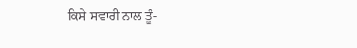ਕਿਸੇ ਸਵਾਰੀ ਨਾਲ ਤੂੰ-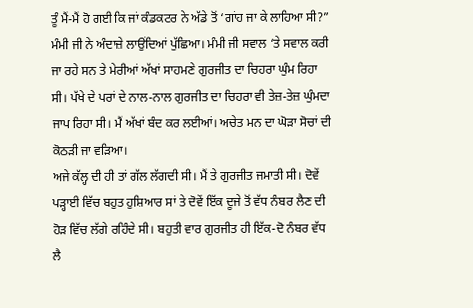ਤੂੰ ਮੈਂ-ਮੈਂ ਹੋ ਗਈ ਕਿ ਜਾਂ ਕੰਡਕਟਰ ਨੇ ਅੱਡੇ ਤੋਂ ‘ਗਾਂਹ ਜਾ ਕੇ ਲਾਹਿਆ ਸੀ?” ਮੰਮੀ ਜੀ ਨੇ ਅੰਦਾਜ਼ੇ ਲਾਉਂਦਿਆਂ ਪੁੱਛਿਆ। ਮੰਮੀ ਜੀ ਸਵਾਲ ‘ਤੇ ਸਵਾਲ ਕਰੀ ਜਾ ਰਹੇ ਸਨ ਤੇ ਮੇਰੀਆਂ ਅੱਖਾਂ ਸਾਹਮਣੇ ਗੁਰਜੀਤ ਦਾ ਚਿਹਰਾ ਘੁੰਮ ਰਿਹਾ ਸੀ। ਪੱਖੇ ਦੇ ਪਰਾਂ ਦੇ ਨਾਲ-ਨਾਲ ਗੁਰਜੀਤ ਦਾ ਚਿਹਰਾ ਵੀ ਤੇਜ਼-ਤੇਜ਼ ਘੁੰਮਦਾ ਜਾਪ ਰਿਹਾ ਸੀ। ਮੈਂ ਅੱਖਾਂ ਬੰਦ ਕਰ ਲਈਆਂ। ਅਚੇਤ ਮਨ ਦਾ ਘੋੜਾ ਸੋਚਾਂ ਦੀ ਕੋਠੜੀ ਜਾ ਵੜਿਆ।
ਅਜੇ ਕੱਲ੍ਹ ਦੀ ਹੀ ਤਾਂ ਗੱਲ ਲੱਗਦੀ ਸੀ। ਮੈਂ ਤੇ ਗੁਰਜੀਤ ਜਮਾਤੀ ਸੀ। ਦੋਵੇਂ ਪੜ੍ਹਾਈ ਵਿੱਚ ਬਹੁਤ ਹੁਸ਼ਿਆਰ ਸਾਂ ਤੇ ਦੋਵੇਂ ਇੱਕ ਦੂਜੇ ਤੋਂ ਵੱਧ ਨੰਬਰ ਲੈਣ ਦੀ ਹੋੜ ਵਿੱਚ ਲੱਗੇ ਰਹਿੰਦੇ ਸੀ। ਬਹੁਤੀ ਵਾਰ ਗੁਰਜੀਤ ਹੀ ਇੱਕ-ਦੋ ਨੰਬਰ ਵੱਧ ਲੈ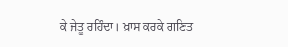ਕੇ ਜੇਤੂ ਰਹਿੰਦਾ। ਖ਼ਾਸ ਕਰਕੇ ਗਣਿਤ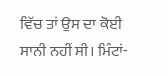ਵਿੱਚ ਤਾਂ ਉਸ ਦਾ ਕੋਈ ਸਾਨੀ ਨਹੀਂ ਸੀ। ਮਿੰਟਾਂ-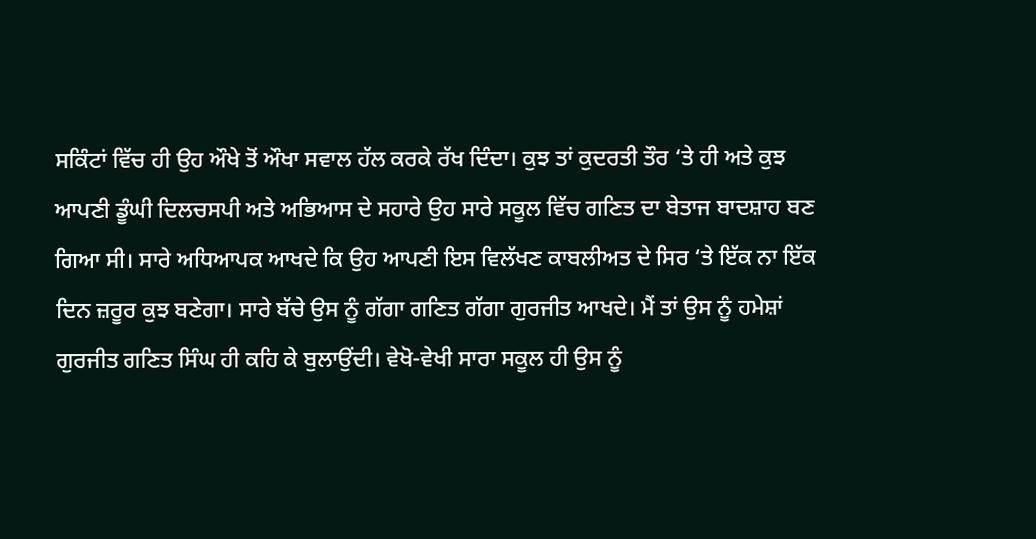ਸਕਿੰਟਾਂ ਵਿੱਚ ਹੀ ਉਹ ਔਖੇ ਤੋਂ ਔਖਾ ਸਵਾਲ ਹੱਲ ਕਰਕੇ ਰੱਖ ਦਿੰਦਾ। ਕੁਝ ਤਾਂ ਕੁਦਰਤੀ ਤੌਰ ‘ਤੇ ਹੀ ਅਤੇ ਕੁਝ ਆਪਣੀ ਡੂੰਘੀ ਦਿਲਚਸਪੀ ਅਤੇ ਅਭਿਆਸ ਦੇ ਸਹਾਰੇ ਉਹ ਸਾਰੇ ਸਕੂਲ ਵਿੱਚ ਗਣਿਤ ਦਾ ਬੇਤਾਜ ਬਾਦਸ਼ਾਹ ਬਣ ਗਿਆ ਸੀ। ਸਾਰੇ ਅਧਿਆਪਕ ਆਖਦੇ ਕਿ ਉਹ ਆਪਣੀ ਇਸ ਵਿਲੱਖਣ ਕਾਬਲੀਅਤ ਦੇ ਸਿਰ ‘ਤੇ ਇੱਕ ਨਾ ਇੱਕ ਦਿਨ ਜ਼ਰੂਰ ਕੁਝ ਬਣੇਗਾ। ਸਾਰੇ ਬੱਚੇ ਉਸ ਨੂੰ ਗੱਗਾ ਗਣਿਤ ਗੱਗਾ ਗੁਰਜੀਤ ਆਖਦੇ। ਮੈਂ ਤਾਂ ਉਸ ਨੂੰ ਹਮੇਸ਼ਾਂ ਗੁਰਜੀਤ ਗਣਿਤ ਸਿੰਘ ਹੀ ਕਹਿ ਕੇ ਬੁਲਾਉਂਦੀ। ਵੇਖੋ-ਵੇਖੀ ਸਾਰਾ ਸਕੂਲ ਹੀ ਉਸ ਨੂੰ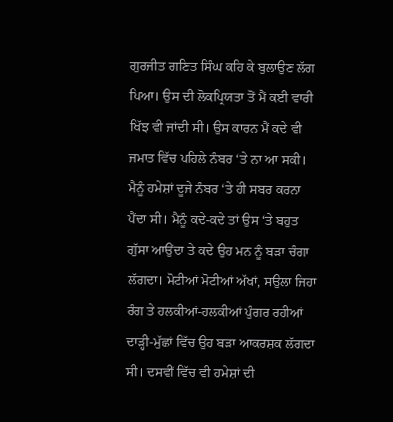ਗੁਰਜੀਤ ਗਣਿਤ ਸਿੰਘ ਕਹਿ ਕੇ ਬੁਲਾਉਣ ਲੱਗ ਪਿਆ। ਉਸ ਦੀ ਲੋਕਪ੍ਰਿਯਤਾ ਤੋਂ ਮੈਂ ਕਈ ਵਾਰੀ ਖਿੱਝ ਵੀ ਜਾਂਦੀ ਸੀ। ਉਸ ਕਾਰਨ ਮੈਂ ਕਦੇ ਵੀ ਜਮਾਤ ਵਿੱਚ ਪਹਿਲੇ ਨੰਬਰ ‘ਤੇ ਨਾ ਆ ਸਕੀ। ਮੈਨੂੰ ਹਮੇਸ਼ਾਂ ਦੂਜੇ ਨੰਬਰ ‘ਤੇ ਹੀ ਸਬਰ ਕਰਨਾ ਪੈਂਦਾ ਸੀ। ਮੈਨੂੰ ਕਦੇ-ਕਦੇ ਤਾਂ ਉਸ ‘ਤੇ ਬਹੁਤ ਗੁੱਸਾ ਆਉਂਦਾ ਤੇ ਕਦੇ ਉਹ ਮਨ ਨੂੰ ਬੜਾ ਚੰਗਾ ਲੱਗਦਾ। ਮੋਟੀਆਂ ਮੋਟੀਆਂ ਅੱਖਾਂ, ਸਉਲਾ ਜਿਹਾ ਰੰਗ ਤੇ ਹਲਕੀਆਂ-ਹਲਕੀਆਂ ਪੁੰਗਰ ਰਹੀਆਂ ਦਾੜ੍ਹੀ-ਮੁੱਛਾਂ ਵਿੱਚ ਉਹ ਬੜਾ ਆਕਰਸ਼ਕ ਲੱਗਦਾ ਸੀ। ਦਸਵੀਂ ਵਿੱਚ ਵੀ ਹਮੇਸ਼ਾਂ ਦੀ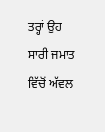ਤਰ੍ਹਾਂ ਉਹ ਸਾਰੀ ਜਮਾਤ ਵਿੱਚੋਂ ਅੱਵਲ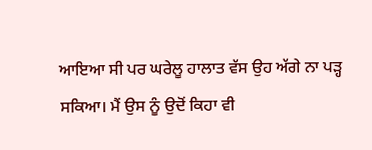ਆਇਆ ਸੀ ਪਰ ਘਰੇਲੂ ਹਾਲਾਤ ਵੱਸ ਉਹ ਅੱਗੇ ਨਾ ਪੜ੍ਹ ਸਕਿਆ। ਮੈਂ ਉਸ ਨੂੰ ਉਦੋਂ ਕਿਹਾ ਵੀ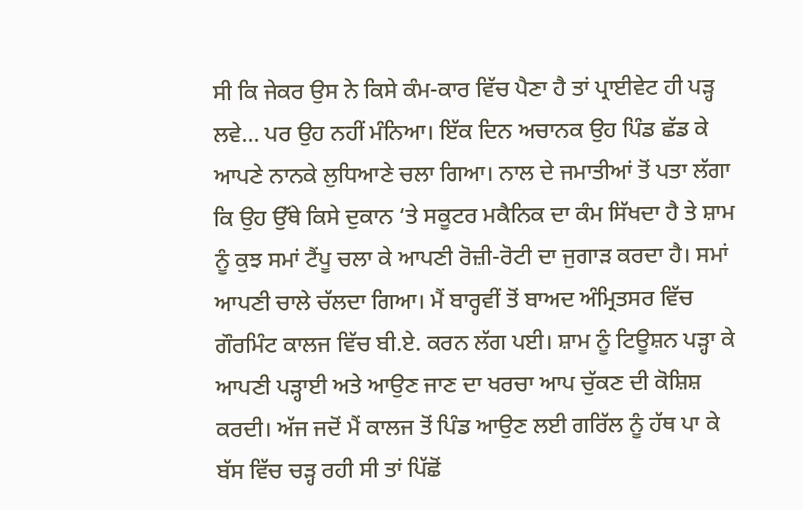ਸੀ ਕਿ ਜੇਕਰ ਉਸ ਨੇ ਕਿਸੇ ਕੰਮ-ਕਾਰ ਵਿੱਚ ਪੈਣਾ ਹੈ ਤਾਂ ਪ੍ਰਾਈਵੇਟ ਹੀ ਪੜ੍ਹ ਲਵੇ… ਪਰ ਉਹ ਨਹੀਂ ਮੰਨਿਆ। ਇੱਕ ਦਿਨ ਅਚਾਨਕ ਉਹ ਪਿੰਡ ਛੱਡ ਕੇ ਆਪਣੇ ਨਾਨਕੇ ਲੁਧਿਆਣੇ ਚਲਾ ਗਿਆ। ਨਾਲ ਦੇ ਜਮਾਤੀਆਂ ਤੋਂ ਪਤਾ ਲੱਗਾ ਕਿ ਉਹ ਉੱਥੇ ਕਿਸੇ ਦੁਕਾਨ ‘ਤੇ ਸਕੂਟਰ ਮਕੈਨਿਕ ਦਾ ਕੰਮ ਸਿੱਖਦਾ ਹੈ ਤੇ ਸ਼ਾਮ ਨੂੰ ਕੁਝ ਸਮਾਂ ਟੈਂਪੂ ਚਲਾ ਕੇ ਆਪਣੀ ਰੋਜ਼ੀ-ਰੋਟੀ ਦਾ ਜੁਗਾੜ ਕਰਦਾ ਹੈ। ਸਮਾਂ ਆਪਣੀ ਚਾਲੇ ਚੱਲਦਾ ਗਿਆ। ਮੈਂ ਬਾਰ੍ਹਵੀਂ ਤੋਂ ਬਾਅਦ ਅੰਮ੍ਰਿਤਸਰ ਵਿੱਚ ਗੌਰਮਿੰਟ ਕਾਲਜ ਵਿੱਚ ਬੀ.ਏ. ਕਰਨ ਲੱਗ ਪਈ। ਸ਼ਾਮ ਨੂੰ ਟਿਊਸ਼ਨ ਪੜ੍ਹਾ ਕੇ ਆਪਣੀ ਪੜ੍ਹਾਈ ਅਤੇ ਆਉਣ ਜਾਣ ਦਾ ਖਰਚਾ ਆਪ ਚੁੱਕਣ ਦੀ ਕੋਸ਼ਿਸ਼ ਕਰਦੀ। ਅੱਜ ਜਦੋਂ ਮੈਂ ਕਾਲਜ ਤੋਂ ਪਿੰਡ ਆਉਣ ਲਈ ਗਰਿੱਲ ਨੂੰ ਹੱਥ ਪਾ ਕੇ ਬੱਸ ਵਿੱਚ ਚੜ੍ਹ ਰਹੀ ਸੀ ਤਾਂ ਪਿੱਛੋਂ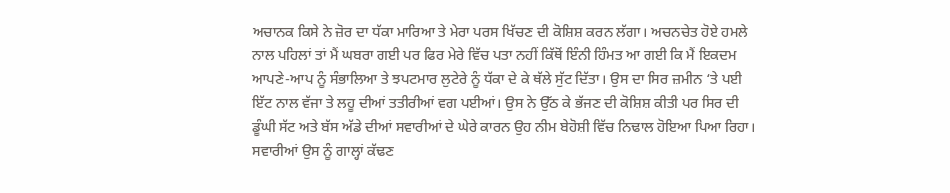ਅਚਾਨਕ ਕਿਸੇ ਨੇ ਜ਼ੋਰ ਦਾ ਧੱਕਾ ਮਾਰਿਆ ਤੇ ਮੇਰਾ ਪਰਸ ਖਿੱਚਣ ਦੀ ਕੋਸ਼ਿਸ਼ ਕਰਨ ਲੱਗਾ। ਅਚਨਚੇਤ ਹੋਏ ਹਮਲੇ ਨਾਲ ਪਹਿਲਾਂ ਤਾਂ ਮੈਂ ਘਬਰਾ ਗਈ ਪਰ ਫਿਰ ਮੇਰੇ ਵਿੱਚ ਪਤਾ ਨਹੀਂ ਕਿੱਥੋਂ ਇੰਨੀ ਹਿੰਮਤ ਆ ਗਈ ਕਿ ਮੈਂ ਇਕਦਮ ਆਪਣੇ-ਆਪ ਨੂੰ ਸੰਭਾਲਿਆ ਤੇ ਝਪਟਮਾਰ ਲੁਟੇਰੇ ਨੂੰ ਧੱਕਾ ਦੇ ਕੇ ਥੱਲੇ ਸੁੱਟ ਦਿੱਤਾ। ਉਸ ਦਾ ਸਿਰ ਜ਼ਮੀਨ ‘ਤੇ ਪਈ ਇੱਟ ਨਾਲ ਵੱਜਾ ਤੇ ਲਹੂ ਦੀਆਂ ਤਤੀਰੀਆਂ ਵਗ ਪਈਆਂ। ਉਸ ਨੇ ਉੱਠ ਕੇ ਭੱਜਣ ਦੀ ਕੋਸ਼ਿਸ਼ ਕੀਤੀ ਪਰ ਸਿਰ ਦੀ ਡੂੰਘੀ ਸੱਟ ਅਤੇ ਬੱਸ ਅੱਡੇ ਦੀਆਂ ਸਵਾਰੀਆਂ ਦੇ ਘੇਰੇ ਕਾਰਨ ਉਹ ਨੀਮ ਬੇਹੋਸ਼ੀ ਵਿੱਚ ਨਿਢਾਲ ਹੋਇਆ ਪਿਆ ਰਿਹਾ। ਸਵਾਰੀਆਂ ਉਸ ਨੂੰ ਗਾਲ੍ਹਾਂ ਕੱਢਣ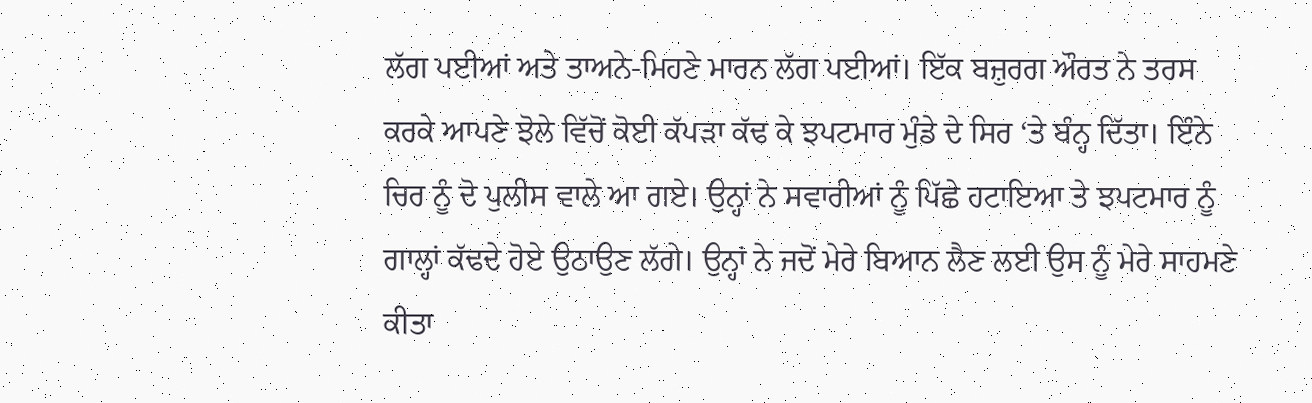ਲੱਗ ਪਈਆਂ ਅਤੇ ਤਾਅਨੇ-ਮਿਹਣੇ ਮਾਰਨ ਲੱਗ ਪਈਆਂ। ਇੱਕ ਬਜ਼ੁਰਗ ਔਰਤ ਨੇ ਤਰਸ ਕਰਕੇ ਆਪਣੇ ਝੋਲੇ ਵਿੱਚੋਂ ਕੋਈ ਕੱਪੜਾ ਕੱਢ ਕੇ ਝਪਟਮਾਰ ਮੁੰਡੇ ਦੇ ਸਿਰ ‘ਤੇ ਬੰਨ੍ਹ ਦਿੱਤਾ। ਇੰਨੇ ਚਿਰ ਨੂੰ ਦੋ ਪੁਲੀਸ ਵਾਲੇ ਆ ਗਏ। ਉਨ੍ਹਾਂ ਨੇ ਸਵਾਰੀਆਂ ਨੂੰ ਪਿੱਛੇ ਹਟਾਇਆ ਤੇ ਝਪਟਮਾਰ ਨੂੰ ਗਾਲ੍ਹਾਂ ਕੱਢਦੇ ਹੋਏ ਉਠਾਉਣ ਲੱਗੇ। ਉਨ੍ਹਾਂ ਨੇ ਜਦੋਂ ਮੇਰੇ ਬਿਆਨ ਲੈਣ ਲਈ ਉਸ ਨੂੰ ਮੇਰੇ ਸਾਹਮਣੇ ਕੀਤਾ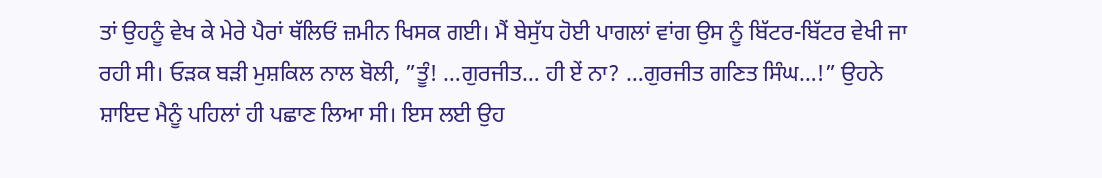ਤਾਂ ਉਹਨੂੰ ਵੇਖ ਕੇ ਮੇਰੇ ਪੈਰਾਂ ਥੱਲਿਓਂ ਜ਼ਮੀਨ ਖਿਸਕ ਗਈ। ਮੈਂ ਬੇਸੁੱਧ ਹੋਈ ਪਾਗਲਾਂ ਵਾਂਗ ਉਸ ਨੂੰ ਬਿੱਟਰ-ਬਿੱਟਰ ਵੇਖੀ ਜਾ ਰਹੀ ਸੀ। ਓੜਕ ਬੜੀ ਮੁਸ਼ਕਿਲ ਨਾਲ ਬੋਲੀ, ”ਤੂੰ! …ਗੁਰਜੀਤ… ਹੀ ਏਂ ਨਾ? …ਗੁਰਜੀਤ ਗਣਿਤ ਸਿੰਘ…!” ਉਹਨੇ ਸ਼ਾਇਦ ਮੈਨੂੰ ਪਹਿਲਾਂ ਹੀ ਪਛਾਣ ਲਿਆ ਸੀ। ਇਸ ਲਈ ਉਹ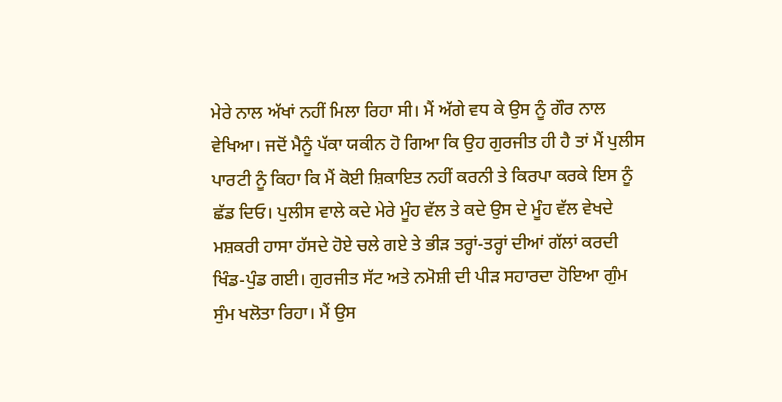ਮੇਰੇ ਨਾਲ ਅੱਖਾਂ ਨਹੀਂ ਮਿਲਾ ਰਿਹਾ ਸੀ। ਮੈਂ ਅੱਗੇ ਵਧ ਕੇ ਉਸ ਨੂੰ ਗੌਰ ਨਾਲ ਵੇਖਿਆ। ਜਦੋਂ ਮੈਨੂੰ ਪੱਕਾ ਯਕੀਨ ਹੋ ਗਿਆ ਕਿ ਉਹ ਗੁਰਜੀਤ ਹੀ ਹੈ ਤਾਂ ਮੈਂ ਪੁਲੀਸ ਪਾਰਟੀ ਨੂੰ ਕਿਹਾ ਕਿ ਮੈਂ ਕੋਈ ਸ਼ਿਕਾਇਤ ਨਹੀਂ ਕਰਨੀ ਤੇ ਕਿਰਪਾ ਕਰਕੇ ਇਸ ਨੂੰ ਛੱਡ ਦਿਓ। ਪੁਲੀਸ ਵਾਲੇ ਕਦੇ ਮੇਰੇ ਮੂੰਹ ਵੱਲ ਤੇ ਕਦੇ ਉਸ ਦੇ ਮੂੰਹ ਵੱਲ ਵੇਖਦੇ ਮਸ਼ਕਰੀ ਹਾਸਾ ਹੱਸਦੇ ਹੋਏ ਚਲੇ ਗਏ ਤੇ ਭੀੜ ਤਰ੍ਹਾਂ-ਤਰ੍ਹਾਂ ਦੀਆਂ ਗੱਲਾਂ ਕਰਦੀ ਖਿੰਡ-ਪੁੰਡ ਗਈ। ਗੁਰਜੀਤ ਸੱਟ ਅਤੇ ਨਮੋਸ਼ੀ ਦੀ ਪੀੜ ਸਹਾਰਦਾ ਹੋਇਆ ਗੁੰਮ ਸੁੰਮ ਖਲੋਤਾ ਰਿਹਾ। ਮੈਂ ਉਸ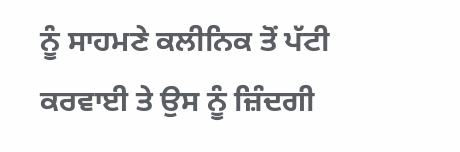ਨੂੰ ਸਾਹਮਣੇ ਕਲੀਨਿਕ ਤੋਂ ਪੱਟੀ ਕਰਵਾਈ ਤੇ ਉਸ ਨੂੰ ਜ਼ਿੰਦਗੀ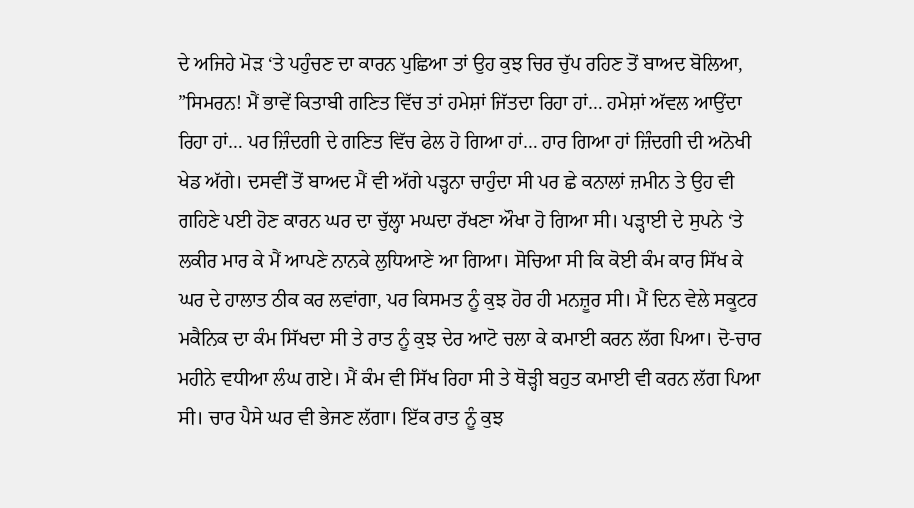ਦੇ ਅਜਿਹੇ ਮੋੜ ‘ਤੇ ਪਹੁੰਚਣ ਦਾ ਕਾਰਨ ਪੁਛਿਆ ਤਾਂ ਉਹ ਕੁਝ ਚਿਰ ਚੁੱਪ ਰਹਿਣ ਤੋਂ ਬਾਅਦ ਬੋਲਿਆ, ”ਸਿਮਰਨ! ਮੈਂ ਭਾਵੇਂ ਕਿਤਾਬੀ ਗਣਿਤ ਵਿੱਚ ਤਾਂ ਹਮੇਸ਼ਾਂ ਜਿੱਤਦਾ ਰਿਹਾ ਹਾਂ… ਹਮੇਸ਼ਾਂ ਅੱਵਲ ਆਉਂਦਾ ਰਿਹਾ ਹਾਂ… ਪਰ ਜ਼ਿੰਦਗੀ ਦੇ ਗਣਿਤ ਵਿੱਚ ਫੇਲ ਹੋ ਗਿਆ ਹਾਂ… ਹਾਰ ਗਿਆ ਹਾਂ ਜ਼ਿੰਦਗੀ ਦੀ ਅਨੋਖੀ ਖੇਡ ਅੱਗੇ। ਦਸਵੀਂ ਤੋਂ ਬਾਅਦ ਮੈਂ ਵੀ ਅੱਗੇ ਪੜ੍ਹਨਾ ਚਾਹੁੰਦਾ ਸੀ ਪਰ ਛੇ ਕਨਾਲਾਂ ਜ਼ਮੀਨ ਤੇ ਉਹ ਵੀ ਗਹਿਣੇ ਪਈ ਹੋਣ ਕਾਰਨ ਘਰ ਦਾ ਚੁੱਲ੍ਹਾ ਮਘਦਾ ਰੱਖਣਾ ਔਖਾ ਹੋ ਗਿਆ ਸੀ। ਪੜ੍ਹਾਈ ਦੇ ਸੁਪਨੇ ‘ਤੇ ਲਕੀਰ ਮਾਰ ਕੇ ਮੈਂ ਆਪਣੇ ਨਾਨਕੇ ਲੁਧਿਆਣੇ ਆ ਗਿਆ। ਸੋਚਿਆ ਸੀ ਕਿ ਕੋਈ ਕੰਮ ਕਾਰ ਸਿੱਖ ਕੇ ਘਰ ਦੇ ਹਾਲਾਤ ਠੀਕ ਕਰ ਲਵਾਂਗਾ, ਪਰ ਕਿਸਮਤ ਨੂੰ ਕੁਝ ਹੋਰ ਹੀ ਮਨਜ਼ੂਰ ਸੀ। ਮੈਂ ਦਿਨ ਵੇਲੇ ਸਕੂਟਰ ਮਕੈਨਿਕ ਦਾ ਕੰਮ ਸਿੱਖਦਾ ਸੀ ਤੇ ਰਾਤ ਨੂੰ ਕੁਝ ਦੇਰ ਆਟੋ ਚਲਾ ਕੇ ਕਮਾਈ ਕਰਨ ਲੱਗ ਪਿਆ। ਦੋ-ਚਾਰ ਮਹੀਨੇ ਵਧੀਆ ਲੰਘ ਗਏ। ਮੈਂ ਕੰਮ ਵੀ ਸਿੱਖ ਰਿਹਾ ਸੀ ਤੇ ਥੋੜ੍ਹੀ ਬਹੁਤ ਕਮਾਈ ਵੀ ਕਰਨ ਲੱਗ ਪਿਆ ਸੀ। ਚਾਰ ਪੈਸੇ ਘਰ ਵੀ ਭੇਜਣ ਲੱਗਾ। ਇੱਕ ਰਾਤ ਨੂੰ ਕੁਝ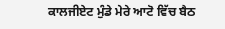ਕਾਲਜੀਏਟ ਮੁੰਡੇ ਮੇਰੇ ਆਟੋ ਵਿੱਚ ਬੈਠ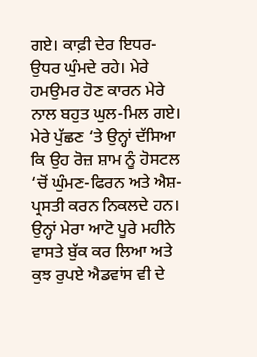ਗਏ। ਕਾਫ਼ੀ ਦੇਰ ਇਧਰ-ਉਧਰ ਘੁੰਮਦੇ ਰਹੇ। ਮੇਰੇ ਹਮਉਮਰ ਹੋਣ ਕਾਰਨ ਮੇਰੇ ਨਾਲ ਬਹੁਤ ਘੁਲ-ਮਿਲ ਗਏ। ਮੇਰੇ ਪੁੱਛਣ ‘ਤੇ ਉਨ੍ਹਾਂ ਦੱਸਿਆ ਕਿ ਉਹ ਰੋਜ਼ ਸ਼ਾਮ ਨੂੰ ਹੋਸਟਲ ‘ਚੋਂ ਘੁੰਮਣ-ਫਿਰਨ ਅਤੇ ਐਸ਼-ਪ੍ਰਸਤੀ ਕਰਨ ਨਿਕਲਦੇ ਹਨ। ਉਨ੍ਹਾਂ ਮੇਰਾ ਆਟੋ ਪੂਰੇ ਮਹੀਨੇ ਵਾਸਤੇ ਬੁੱਕ ਕਰ ਲਿਆ ਅਤੇ ਕੁਝ ਰੁਪਏ ਐਡਵਾਂਸ ਵੀ ਦੇ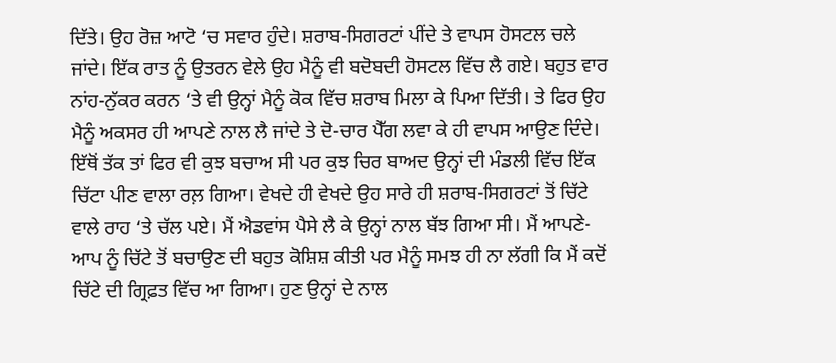ਦਿੱਤੇ। ਉਹ ਰੋਜ਼ ਆਟੋ ‘ਚ ਸਵਾਰ ਹੁੰਦੇ। ਸ਼ਰਾਬ-ਸਿਗਰਟਾਂ ਪੀਂਦੇ ਤੇ ਵਾਪਸ ਹੋਸਟਲ ਚਲੇ ਜਾਂਦੇ। ਇੱਕ ਰਾਤ ਨੂੰ ਉਤਰਨ ਵੇਲੇ ਉਹ ਮੈਨੂੰ ਵੀ ਬਦੋਬਦੀ ਹੋਸਟਲ ਵਿੱਚ ਲੈ ਗਏ। ਬਹੁਤ ਵਾਰ ਨਾਂਹ-ਨੁੱਕਰ ਕਰਨ ‘ਤੇ ਵੀ ਉਨ੍ਹਾਂ ਮੈਨੂੰ ਕੋਕ ਵਿੱਚ ਸ਼ਰਾਬ ਮਿਲਾ ਕੇ ਪਿਆ ਦਿੱਤੀ। ਤੇ ਫਿਰ ਉਹ ਮੈਨੂੰ ਅਕਸਰ ਹੀ ਆਪਣੇ ਨਾਲ ਲੈ ਜਾਂਦੇ ਤੇ ਦੋ-ਚਾਰ ਪੈੱਗ ਲਵਾ ਕੇ ਹੀ ਵਾਪਸ ਆਉਣ ਦਿੰਦੇ। ਇੱਥੋਂ ਤੱਕ ਤਾਂ ਫਿਰ ਵੀ ਕੁਝ ਬਚਾਅ ਸੀ ਪਰ ਕੁਝ ਚਿਰ ਬਾਅਦ ਉਨ੍ਹਾਂ ਦੀ ਮੰਡਲੀ ਵਿੱਚ ਇੱਕ ਚਿੱਟਾ ਪੀਣ ਵਾਲਾ ਰਲ਼ ਗਿਆ। ਵੇਖਦੇ ਹੀ ਵੇਖਦੇ ਉਹ ਸਾਰੇ ਹੀ ਸ਼ਰਾਬ-ਸਿਗਰਟਾਂ ਤੋਂ ਚਿੱਟੇ ਵਾਲੇ ਰਾਹ ‘ਤੇ ਚੱਲ ਪਏ। ਮੈਂ ਐਡਵਾਂਸ ਪੈਸੇ ਲੈ ਕੇ ਉਨ੍ਹਾਂ ਨਾਲ ਬੱਝ ਗਿਆ ਸੀ। ਮੈਂ ਆਪਣੇ-ਆਪ ਨੂੰ ਚਿੱਟੇ ਤੋਂ ਬਚਾਉਣ ਦੀ ਬਹੁਤ ਕੋਸ਼ਿਸ਼ ਕੀਤੀ ਪਰ ਮੈਨੂੰ ਸਮਝ ਹੀ ਨਾ ਲੱਗੀ ਕਿ ਮੈਂ ਕਦੋਂ ਚਿੱਟੇ ਦੀ ਗ੍ਰਿਫ਼ਤ ਵਿੱਚ ਆ ਗਿਆ। ਹੁਣ ਉਨ੍ਹਾਂ ਦੇ ਨਾਲ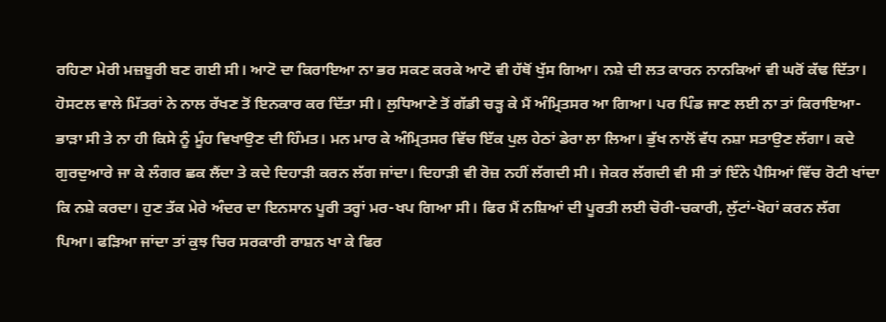ਰਹਿਣਾ ਮੇਰੀ ਮਜ਼ਬੂਰੀ ਬਣ ਗਈ ਸੀ। ਆਟੋ ਦਾ ਕਿਰਾਇਆ ਨਾ ਭਰ ਸਕਣ ਕਰਕੇ ਆਟੋ ਵੀ ਹੱਥੋਂ ਖੁੱਸ ਗਿਆ। ਨਸ਼ੇ ਦੀ ਲਤ ਕਾਰਨ ਨਾਨਕਿਆਂ ਵੀ ਘਰੋਂ ਕੱਢ ਦਿੱਤਾ। ਹੋਸਟਲ ਵਾਲੇ ਮਿੱਤਰਾਂ ਨੇ ਨਾਲ ਰੱਖਣ ਤੋਂ ਇਨਕਾਰ ਕਰ ਦਿੱਤਾ ਸੀ। ਲੁਧਿਆਣੇ ਤੋਂ ਗੱਡੀ ਚੜ੍ਹ ਕੇ ਮੈਂ ਅੰਮ੍ਰਿਤਸਰ ਆ ਗਿਆ। ਪਰ ਪਿੰਡ ਜਾਣ ਲਈ ਨਾ ਤਾਂ ਕਿਰਾਇਆ-ਭਾੜਾ ਸੀ ਤੇ ਨਾ ਹੀ ਕਿਸੇ ਨੂੰ ਮੂੰਹ ਵਿਖਾਉਣ ਦੀ ਹਿੰਮਤ। ਮਨ ਮਾਰ ਕੇ ਅੰਮ੍ਰਿਤਸਰ ਵਿੱਚ ਇੱਕ ਪੁਲ ਹੇਠਾਂ ਡੇਰਾ ਲਾ ਲਿਆ। ਭੁੱਖ ਨਾਲੋਂ ਵੱਧ ਨਸ਼ਾ ਸਤਾਉਣ ਲੱਗਾ। ਕਦੇ ਗੁਰਦੁਆਰੇ ਜਾ ਕੇ ਲੰਗਰ ਛਕ ਲੈਂਦਾ ਤੇ ਕਦੇ ਦਿਹਾੜੀ ਕਰਨ ਲੱਗ ਜਾਂਦਾ। ਦਿਹਾੜੀ ਵੀ ਰੋਜ਼ ਨਹੀਂ ਲੱਗਦੀ ਸੀ। ਜੇਕਰ ਲੱਗਦੀ ਵੀ ਸੀ ਤਾਂ ਇੰਨੇ ਪੈਸਿਆਂ ਵਿੱਚ ਰੋਟੀ ਖਾਂਦਾ ਕਿ ਨਸ਼ੇ ਕਰਦਾ। ਹੁਣ ਤੱਕ ਮੇਰੇ ਅੰਦਰ ਦਾ ਇਨਸਾਨ ਪੂਰੀ ਤਰ੍ਹਾਂ ਮਰ-ਖਪ ਗਿਆ ਸੀ। ਫਿਰ ਮੈਂ ਨਸ਼ਿਆਂ ਦੀ ਪੂਰਤੀ ਲਈ ਚੋਰੀ-ਚਕਾਰੀ, ਲੁੱਟਾਂ-ਖੋਹਾਂ ਕਰਨ ਲੱਗ ਪਿਆ। ਫੜਿਆ ਜਾਂਦਾ ਤਾਂ ਕੁਝ ਚਿਰ ਸਰਕਾਰੀ ਰਾਸ਼ਨ ਖਾ ਕੇ ਫਿਰ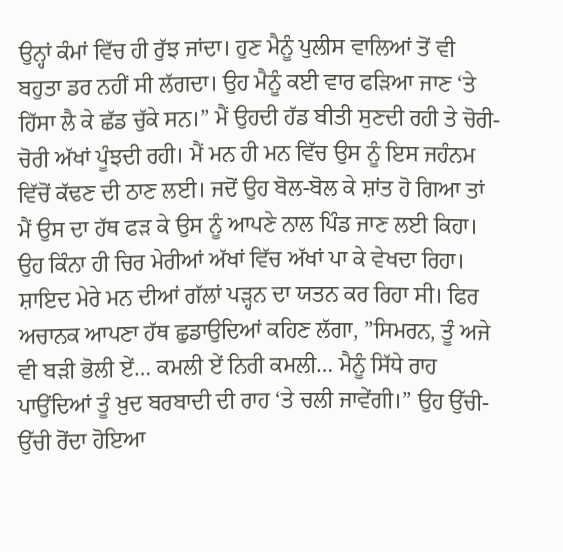ਉਨ੍ਹਾਂ ਕੰਮਾਂ ਵਿੱਚ ਹੀ ਰੁੱਝ ਜਾਂਦਾ। ਹੁਣ ਮੈਨੂੰ ਪੁਲੀਸ ਵਾਲਿਆਂ ਤੋਂ ਵੀ ਬਹੁਤਾ ਡਰ ਨਹੀਂ ਸੀ ਲੱਗਦਾ। ਉਹ ਮੈਨੂੰ ਕਈ ਵਾਰ ਫੜਿਆ ਜਾਣ ‘ਤੇ ਹਿੱਸਾ ਲੈ ਕੇ ਛੱਡ ਚੁੱਕੇ ਸਨ।” ਮੈਂ ਉਹਦੀ ਹੱਡ ਬੀਤੀ ਸੁਣਦੀ ਰਹੀ ਤੇ ਚੋਰੀ-ਚੋਰੀ ਅੱਖਾਂ ਪੂੰਝਦੀ ਰਹੀ। ਮੈਂ ਮਨ ਹੀ ਮਨ ਵਿੱਚ ਉਸ ਨੂੰ ਇਸ ਜਹੰਨਮ ਵਿੱਚੋਂ ਕੱਢਣ ਦੀ ਠਾਣ ਲਈ। ਜਦੋਂ ਉਹ ਬੋਲ-ਬੋਲ ਕੇ ਸ਼ਾਂਤ ਹੋ ਗਿਆ ਤਾਂ ਮੈਂ ਉਸ ਦਾ ਹੱਥ ਫੜ ਕੇ ਉਸ ਨੂੰ ਆਪਣੇ ਨਾਲ ਪਿੰਡ ਜਾਣ ਲਈ ਕਿਹਾ। ਉਹ ਕਿੰਨਾ ਹੀ ਚਿਰ ਮੇਰੀਆਂ ਅੱਖਾਂ ਵਿੱਚ ਅੱਖਾਂ ਪਾ ਕੇ ਵੇਖਦਾ ਰਿਹਾ। ਸ਼ਾਇਦ ਮੇਰੇ ਮਨ ਦੀਆਂ ਗੱਲਾਂ ਪੜ੍ਹਨ ਦਾ ਯਤਨ ਕਰ ਰਿਹਾ ਸੀ। ਫਿਰ ਅਚਾਨਕ ਆਪਣਾ ਹੱਥ ਛੁਡਾਉਦਿਆਂ ਕਹਿਣ ਲੱਗਾ, ”ਸਿਮਰਨ, ਤੂੰ ਅਜੇ ਵੀ ਬੜੀ ਭੋਲੀ ਏਂ… ਕਮਲੀ ਏਂ ਨਿਰੀ ਕਮਲੀ… ਮੈਨੂੰ ਸਿੱਧੇ ਰਾਹ ਪਾਉਂਦਿਆਂ ਤੂੰ ਖ਼ੁਦ ਬਰਬਾਦੀ ਦੀ ਰਾਹ ‘ਤੇ ਚਲੀ ਜਾਵੇਂਗੀ।” ਉਹ ਉੱਚੀ-ਉੱਚੀ ਰੋਂਦਾ ਹੋਇਆ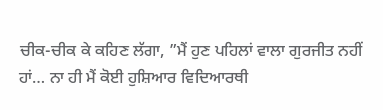ਚੀਕ-ਚੀਕ ਕੇ ਕਹਿਣ ਲੱਗਾ, ”ਮੈਂ ਹੁਣ ਪਹਿਲਾਂ ਵਾਲਾ ਗੁਰਜੀਤ ਨਹੀਂ ਹਾਂ… ਨਾ ਹੀ ਮੈਂ ਕੋਈ ਹੁਸ਼ਿਆਰ ਵਿਦਿਆਰਥੀ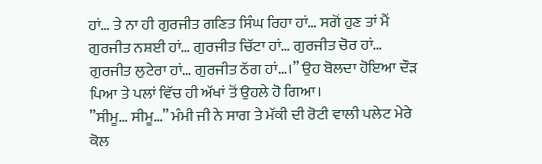ਹਾਂ… ਤੇ ਨਾ ਹੀ ਗੁਰਜੀਤ ਗਣਿਤ ਸਿੰਘ ਰਿਹਾ ਹਾਂ… ਸਗੋਂ ਹੁਣ ਤਾਂ ਮੈਂ ਗੁਰਜੀਤ ਨਸ਼ਈ ਹਾਂ… ਗੁਰਜੀਤ ਚਿੱਟਾ ਹਾਂ… ਗੁਰਜੀਤ ਚੋਰ ਹਾਂ… ਗੁਰਜੀਤ ਲੁਟੇਰਾ ਹਾਂ… ਗੁਰਜੀਤ ਠੱਗ ਹਾਂ…।” ਉਹ ਬੋਲਦਾ ਹੋਇਆ ਦੌੜ ਪਿਆ ਤੇ ਪਲਾਂ ਵਿੱਚ ਹੀ ਅੱਖਾਂ ਤੋਂ ਉਹਲੇ ਹੋ ਗਿਆ।
”ਸੀਮੂ… ਸੀਮੂ…” ਮੰਮੀ ਜੀ ਨੇ ਸਾਗ ਤੇ ਮੱਕੀ ਦੀ ਰੋਟੀ ਵਾਲੀ ਪਲੇਟ ਮੇਰੇ ਕੋਲ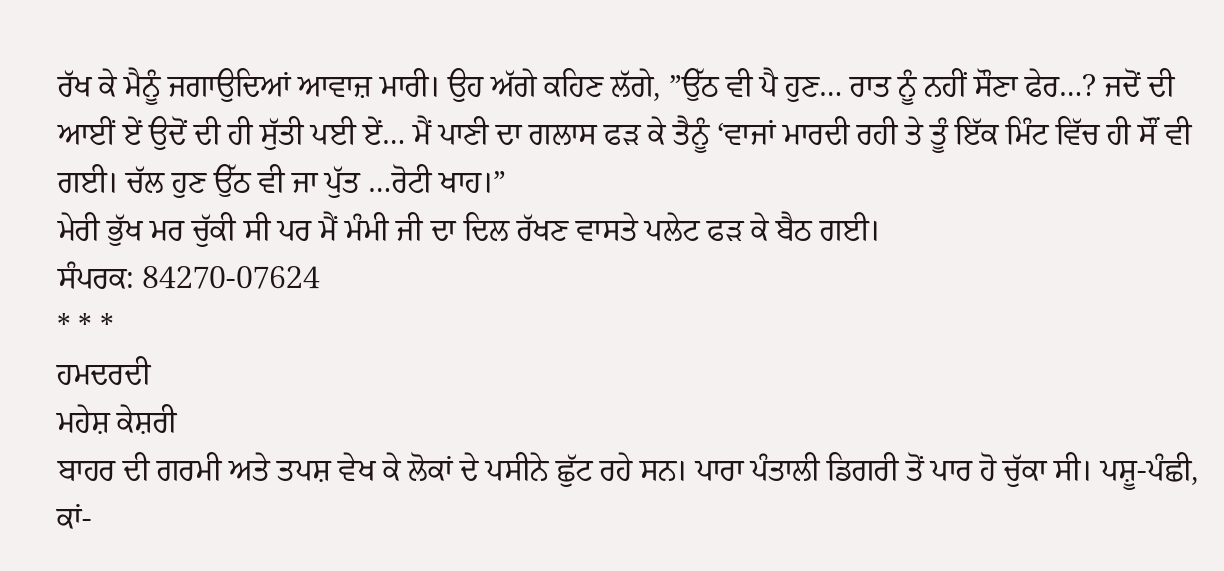ਰੱਖ ਕੇ ਮੈਨੂੰ ਜਗਾਉਦਿਆਂ ਆਵਾਜ਼ ਮਾਰੀ। ਉਹ ਅੱਗੇ ਕਹਿਣ ਲੱਗੇ, ”ਉੱਠ ਵੀ ਪੈ ਹੁਣ… ਰਾਤ ਨੂੰ ਨਹੀਂ ਸੌਣਾ ਫੇਰ…? ਜਦੋਂ ਦੀ ਆਈਂ ਏਂ ਉਦੋਂ ਦੀ ਹੀ ਸੁੱਤੀ ਪਈ ਏਂ… ਮੈਂ ਪਾਣੀ ਦਾ ਗਲਾਸ ਫੜ ਕੇ ਤੈਨੂੰ ‘ਵਾਜਾਂ ਮਾਰਦੀ ਰਹੀ ਤੇ ਤੂੰ ਇੱਕ ਮਿੰਟ ਵਿੱਚ ਹੀ ਸੌਂ ਵੀ ਗਈ। ਚੱਲ ਹੁਣ ਉੱਠ ਵੀ ਜਾ ਪੁੱਤ …ਰੋਟੀ ਖਾਹ।”
ਮੇਰੀ ਭੁੱਖ ਮਰ ਚੁੱਕੀ ਸੀ ਪਰ ਮੈਂ ਮੰਮੀ ਜੀ ਦਾ ਦਿਲ ਰੱਖਣ ਵਾਸਤੇ ਪਲੇਟ ਫੜ ਕੇ ਬੈਠ ਗਈ।
ਸੰਪਰਕ: 84270-07624
* * *
ਹਮਦਰਦੀ
ਮਹੇਸ਼ ਕੇਸ਼ਰੀ
ਬਾਹਰ ਦੀ ਗਰਮੀ ਅਤੇ ਤਪਸ਼ ਵੇਖ ਕੇ ਲੋਕਾਂ ਦੇ ਪਸੀਨੇ ਛੁੱਟ ਰਹੇ ਸਨ। ਪਾਰਾ ਪੰਤਾਲੀ ਡਿਗਰੀ ਤੋਂ ਪਾਰ ਹੋ ਚੁੱਕਾ ਸੀ। ਪਸ਼ੂ-ਪੰਛੀ, ਕਾਂ-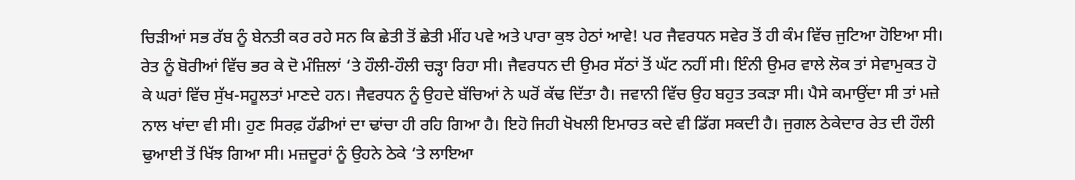ਚਿੜੀਆਂ ਸਭ ਰੱਬ ਨੂੰ ਬੇਨਤੀ ਕਰ ਰਹੇ ਸਨ ਕਿ ਛੇਤੀ ਤੋਂ ਛੇਤੀ ਮੀਂਹ ਪਵੇ ਅਤੇ ਪਾਰਾ ਕੁਝ ਹੇਠਾਂ ਆਵੇ! ਪਰ ਜੈਵਰਧਨ ਸਵੇਰ ਤੋਂ ਹੀ ਕੰਮ ਵਿੱਚ ਜੁਟਿਆ ਹੋਇਆ ਸੀ। ਰੇਤ ਨੂੰ ਬੋਰੀਆਂ ਵਿੱਚ ਭਰ ਕੇ ਦੋ ਮੰਜ਼ਿਲਾਂ ‘ਤੇ ਹੌਲੀ-ਹੌਲੀ ਚੜ੍ਹਾ ਰਿਹਾ ਸੀ। ਜੈਵਰਧਨ ਦੀ ਉਮਰ ਸੱਠਾਂ ਤੋਂ ਘੱਟ ਨਹੀਂ ਸੀ। ਇੰਨੀ ਉਮਰ ਵਾਲੇ ਲੋਕ ਤਾਂ ਸੇਵਾਮੁਕਤ ਹੋ ਕੇ ਘਰਾਂ ਵਿੱਚ ਸੁੱਖ-ਸਹੂਲਤਾਂ ਮਾਣਦੇ ਹਨ। ਜੈਵਰਧਨ ਨੂੰ ਉਹਦੇ ਬੱਚਿਆਂ ਨੇ ਘਰੋਂ ਕੱਢ ਦਿੱਤਾ ਹੈ। ਜਵਾਨੀ ਵਿੱਚ ਉਹ ਬਹੁਤ ਤਕੜਾ ਸੀ। ਪੈਸੇ ਕਮਾਉਂਦਾ ਸੀ ਤਾਂ ਮਜ਼ੇ ਨਾਲ ਖਾਂਦਾ ਵੀ ਸੀ। ਹੁਣ ਸਿਰਫ਼ ਹੱਡੀਆਂ ਦਾ ਢਾਂਚਾ ਹੀ ਰਹਿ ਗਿਆ ਹੈ। ਇਹੋ ਜਿਹੀ ਖੋਖਲੀ ਇਮਾਰਤ ਕਦੇ ਵੀ ਡਿੱਗ ਸਕਦੀ ਹੈ। ਜੁਗਲ ਠੇਕੇਦਾਰ ਰੇਤ ਦੀ ਹੌਲੀ ਢੁਆਈ ਤੋਂ ਖਿੱਝ ਗਿਆ ਸੀ। ਮਜ਼ਦੂਰਾਂ ਨੂੰ ਉਹਨੇ ਠੇਕੇ ‘ਤੇ ਲਾਇਆ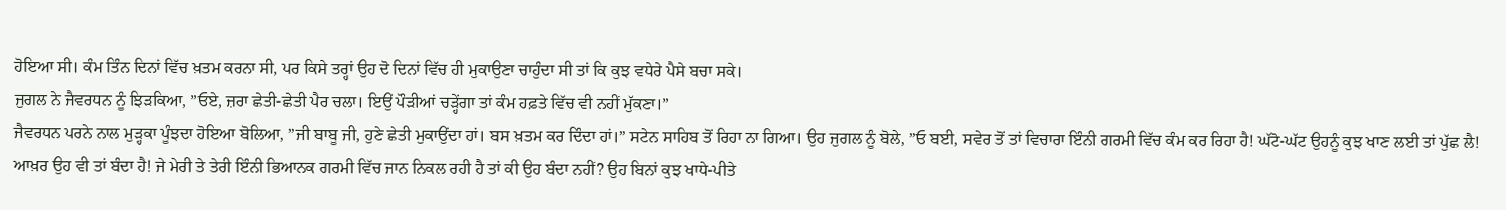ਹੋਇਆ ਸੀ। ਕੰਮ ਤਿੰਨ ਦਿਨਾਂ ਵਿੱਚ ਖ਼ਤਮ ਕਰਨਾ ਸੀ, ਪਰ ਕਿਸੇ ਤਰ੍ਹਾਂ ਉਹ ਦੋ ਦਿਨਾਂ ਵਿੱਚ ਹੀ ਮੁਕਾਉਣਾ ਚਾਹੁੰਦਾ ਸੀ ਤਾਂ ਕਿ ਕੁਝ ਵਧੇਰੇ ਪੈਸੇ ਬਚਾ ਸਕੇ।
ਜੁਗਲ ਨੇ ਜੈਵਰਧਨ ਨੂੰ ਝਿੜਕਿਆ, ”ਓਏ, ਜ਼ਰਾ ਛੇਤੀ-ਛੇਤੀ ਪੈਰ ਚਲਾ। ਇਉਂ ਪੌੜੀਆਂ ਚੜ੍ਹੇਂਗਾ ਤਾਂ ਕੰਮ ਹਫ਼ਤੇ ਵਿੱਚ ਵੀ ਨਹੀਂ ਮੁੱਕਣਾ।”
ਜੈਵਰਧਨ ਪਰਨੇ ਨਾਲ ਮੁੜ੍ਹਕਾ ਪੂੰਝਦਾ ਹੋਇਆ ਬੋਲਿਆ, ”ਜੀ ਬਾਬੂ ਜੀ, ਹੁਣੇ ਛੇਤੀ ਮੁਕਾਉਂਦਾ ਹਾਂ। ਬਸ ਖ਼ਤਮ ਕਰ ਦਿੰਦਾ ਹਾਂ।” ਸਟੇਨ ਸਾਹਿਬ ਤੋਂ ਰਿਹਾ ਨਾ ਗਿਆ। ਉਹ ਜੁਗਲ ਨੂੰ ਬੋਲੇ, ”ਓ ਬਈ, ਸਵੇਰ ਤੋਂ ਤਾਂ ਵਿਚਾਰਾ ਇੰਨੀ ਗਰਮੀ ਵਿੱਚ ਕੰਮ ਕਰ ਰਿਹਾ ਹੈ! ਘੱਟੋ-ਘੱਟ ਉਹਨੂੰ ਕੁਝ ਖਾਣ ਲਈ ਤਾਂ ਪੁੱਛ ਲੈ! ਆਖ਼ਰ ਉਹ ਵੀ ਤਾਂ ਬੰਦਾ ਹੈ! ਜੇ ਮੇਰੀ ਤੇ ਤੇਰੀ ਇੰਨੀ ਭਿਆਨਕ ਗਰਮੀ ਵਿੱਚ ਜਾਨ ਨਿਕਲ ਰਹੀ ਹੈ ਤਾਂ ਕੀ ਉਹ ਬੰਦਾ ਨਹੀਂ? ਉਹ ਬਿਨਾਂ ਕੁਝ ਖਾਧੇ-ਪੀਤੇ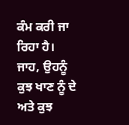ਕੰਮ ਕਰੀ ਜਾ ਰਿਹਾ ਹੈ। ਜਾਹ, ਉਹਨੂੰ ਕੁਝ ਖਾਣ ਨੂੰ ਦੇ ਅਤੇ ਕੁਝ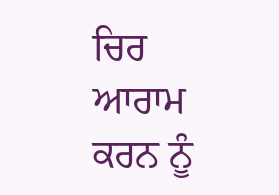ਚਿਰ ਆਰਾਮ ਕਰਨ ਨੂੰ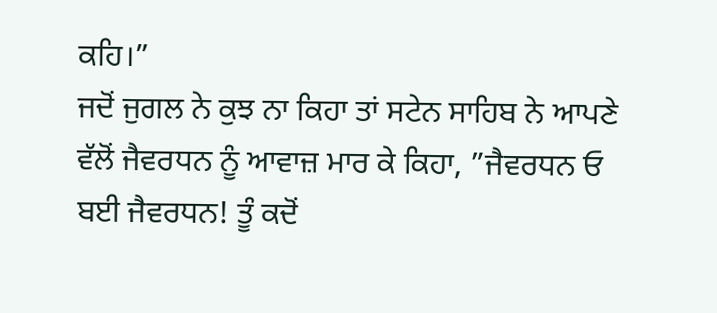ਕਹਿ।”
ਜਦੋਂ ਜੁਗਲ ਨੇ ਕੁਝ ਨਾ ਕਿਹਾ ਤਾਂ ਸਟੇਨ ਸਾਹਿਬ ਨੇ ਆਪਣੇ ਵੱਲੋਂ ਜੈਵਰਧਨ ਨੂੰ ਆਵਾਜ਼ ਮਾਰ ਕੇ ਕਿਹਾ, ”ਜੈਵਰਧਨ ਓ ਬਈ ਜੈਵਰਧਨ! ਤੂੰ ਕਦੋਂ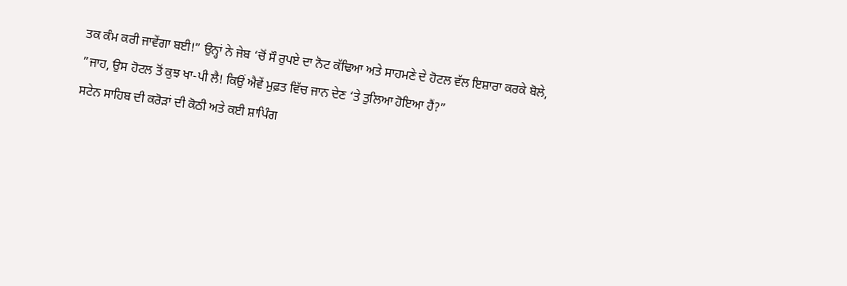ਤਕ ਕੰਮ ਕਰੀ ਜਾਵੇਂਗਾ ਬਈ!” ਉਨ੍ਹਾਂ ਨੇ ਜੇਬ ‘ਚੋਂ ਸੌ ਰੁਪਏ ਦਾ ਨੋਟ ਕੱਢਿਆ ਅਤੇ ਸਾਹਮਣੇ ਦੇ ਹੋਟਲ ਵੱਲ ਇਸ਼ਾਰਾ ਕਰਕੇ ਬੋਲੇ, ”ਜਾਹ, ਉਸ ਹੋਟਲ ਤੋਂ ਕੁਝ ਖਾ-ਪੀ ਲੈ! ਕਿਉਂ ਐਵੇਂ ਮੁਫ਼ਤ ਵਿੱਚ ਜਾਨ ਦੇਣ ‘ਤੇ ਤੁਲਿਆ ਹੋਇਆ ਹੈਂ?”
ਸਟੇਨ ਸਾਹਿਬ ਦੀ ਕਰੋੜਾਂ ਦੀ ਕੋਠੀ ਅਤੇ ਕਈ ਸ਼ਾਪਿੰਗ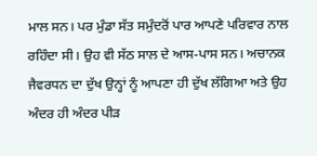ਮਾਲ ਸਨ। ਪਰ ਮੁੰਡਾ ਸੱਤ ਸਮੁੰਦਰੋਂ ਪਾਰ ਆਪਣੇ ਪਰਿਵਾਰ ਨਾਲ ਰਹਿੰਦਾ ਸੀ। ਉਹ ਵੀ ਸੱਠ ਸਾਲ ਦੇ ਆਸ-ਪਾਸ ਸਨ। ਅਚਾਨਕ ਜੈਵਰਧਨ ਦਾ ਦੁੱਖ ਉਨ੍ਹਾਂ ਨੂੰ ਆਪਣਾ ਹੀ ਦੁੱਖ ਲੱਗਿਆ ਅਤੇ ਉਹ ਅੰਦਰ ਹੀ ਅੰਦਰ ਪੀੜ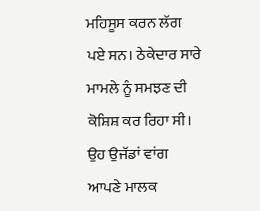ਮਹਿਸੂਸ ਕਰਨ ਲੱਗ ਪਏ ਸਨ। ਠੇਕੇਦਾਰ ਸਾਰੇ ਮਾਮਲੇ ਨੂੰ ਸਮਝਣ ਦੀ ਕੋਸ਼ਿਸ਼ ਕਰ ਰਿਹਾ ਸੀ। ਉਹ ਉਜੱਡਾਂ ਵਾਂਗ ਆਪਣੇ ਮਾਲਕ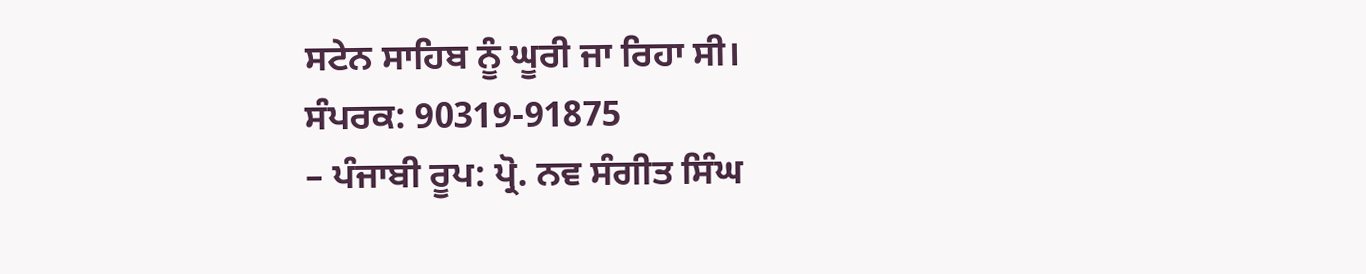ਸਟੇਨ ਸਾਹਿਬ ਨੂੰ ਘੂਰੀ ਜਾ ਰਿਹਾ ਸੀ।
ਸੰਪਰਕ: 90319-91875
– ਪੰਜਾਬੀ ਰੂਪ: ਪ੍ਰੋ. ਨਵ ਸੰਗੀਤ ਸਿੰਘ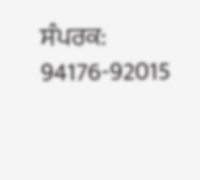ਸੰਪਰਕ: 94176-92015